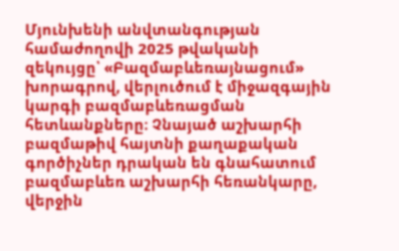Մյունխենի անվտանգության համաժողովի 2025 թվականի
զեկույցը՝ «Բազմաբևեռայնացում» խորագրով, վերլուծում է միջազգային կարգի բազմաբևեռացման հետևանքները։ Չնայած աշխարհի բազմաթիվ հայտնի քաղաքական գործիչներ դրական են գնահատում բազմաբևեռ աշխարհի հեռանկարը, վերջին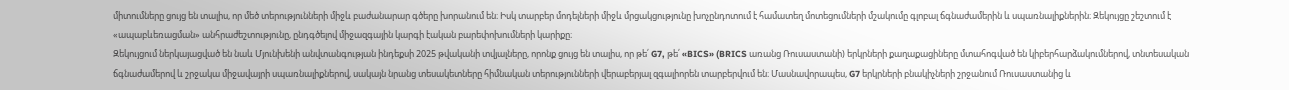միտումները ցույց են տալիս, որ մեծ տերությունների միջև բաժանարար գծերը խորանում են։ Իսկ տարբեր մոդելների միջև մրցակցությունը խոչընդոտում է համատեղ մոտեցումների մշակումը գլոբալ ճգնաժամերին և սպառնալիքներին։ Զեկույցը շեշտում է «ապաբևեռացման» անհրաժեշտությունը, ընդգծելով միջազգային կարգի էական բարեփոխումների կարիքը։
Զեկույցում ներկայացված են նաև Մյունխենի անվտանգության ինդեքսի 2025 թվականի տվյալները, որոնք ցույց են տալիս, որ թե՛ G7, թե՛ «BICS» (BRICS առանց Ռուսաստանի) երկրների քաղաքացիները մտահոգված են կիբերհարձակումներով, տնտեսական ճգնաժամերով և շրջակա միջավայրի սպառնալիքներով, սակայն նրանց տեսակետները հիմնական տերությունների վերաբերյալ զգալիորեն տարբերվում են։ Մասնավորապես, G7 երկրների բնակիչների շրջանում Ռուսաստանից և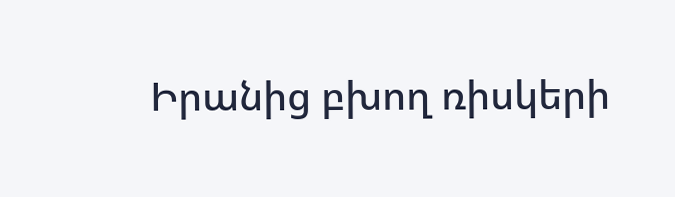Իրանից բխող ռիսկերի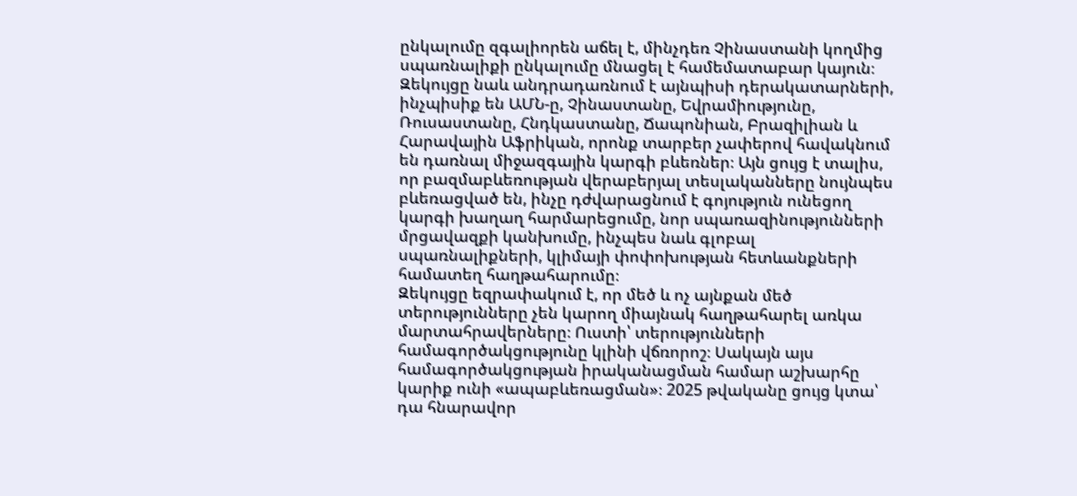ընկալումը զգալիորեն աճել է, մինչդեռ Չինաստանի կողմից սպառնալիքի ընկալումը մնացել է համեմատաբար կայուն։
Զեկույցը նաև անդրադառնում է այնպիսի դերակատարների, ինչպիսիք են ԱՄՆ-ը, Չինաստանը, Եվրամիությունը, Ռուսաստանը, Հնդկաստանը, Ճապոնիան, Բրազիլիան և Հարավային Աֆրիկան, որոնք տարբեր չափերով հավակնում են դառնալ միջազգային կարգի բևեռներ։ Այն ցույց է տալիս, որ բազմաբևեռության վերաբերյալ տեսլականները նույնպես բևեռացված են, ինչը դժվարացնում է գոյություն ունեցող կարգի խաղաղ հարմարեցումը, նոր սպառազինությունների մրցավազքի կանխումը, ինչպես նաև գլոբալ սպառնալիքների, կլիմայի փոփոխության հետևանքների համատեղ հաղթահարումը։
Զեկույցը եզրափակում է, որ մեծ և ոչ այնքան մեծ տերությունները չեն կարող միայնակ հաղթահարել առկա մարտահրավերները։ Ուստի՝ տերությունների համագործակցությունը կլինի վճռորոշ։ Սակայն այս համագործակցության իրականացման համար աշխարհը կարիք ունի «ապաբևեռացման»։ 2025 թվականը ցույց կտա՝ դա հնարավոր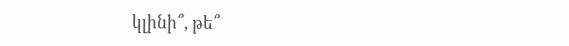կլինի՞, թե՞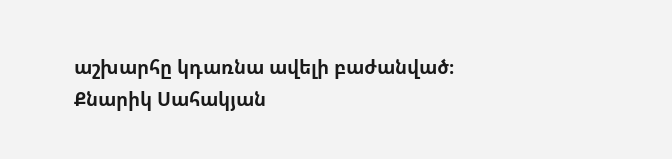աշխարհը կդառնա ավելի բաժանված։
Քնարիկ Սահակյան